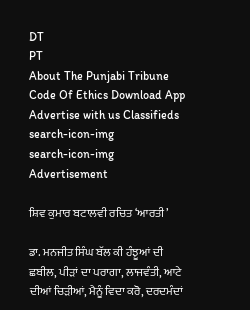DT
PT
About The Punjabi Tribune Code Of Ethics Download App Advertise with us Classifieds
search-icon-img
search-icon-img
Advertisement

ਸ਼ਿਵ ਕੁਮਾਰ ਬਟਾਲਵੀ ਰਚਿਤ ‘ਆਰਤੀ’

ਡਾ. ਮਨਜੀਤ ਸਿੰਘ ਬੱਲ ਕੀ ਹੰਝੂਆਂ ਦੀ ਛਬੀਲ, ਪੀੜਾਂ ਦਾ ਪਰਾਗਾ, ਲਾਜਵੰਤੀ, ਆਟੇ ਦੀਆਂ ਚਿੜੀਆਂ, ਮੈਨੂੰ ਵਿਦਾ ਕਰੋ, ਦਰਦਮੰਦਾਂ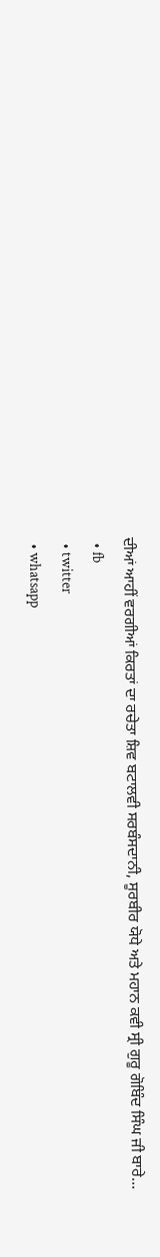ਦੀਆਂ ਆਹੀਂ ਵਰਗੀਆਂ ਕਿਰਤਾਂ ਦਾ ਰਚੇਤਾ ਸ਼ਿਵ ਬਟਾਲਵੀ ਸਰਬੰਸਦਾਨੀ, ਸੂਰਬੀਰ ਯੋਧੇ ਅਤੇ ਮਹਾਨ ਕਵੀ ਸ੍ਰੀ ਗੁਰੂ ਗੋਬਿੰਦ ਸਿੰਘ ਜੀ ਬਾਰੇ...
  • fb
  • twitter
  • whatsapp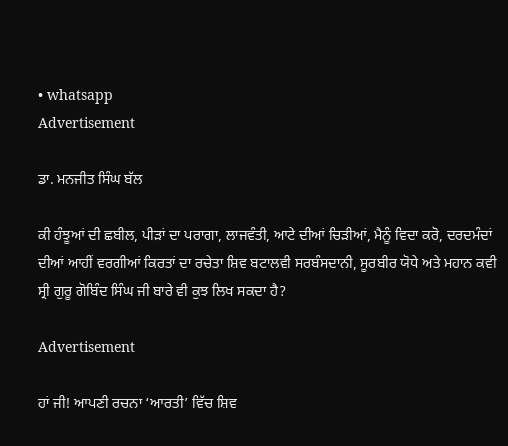• whatsapp
Advertisement

ਡਾ. ਮਨਜੀਤ ਸਿੰਘ ਬੱਲ

ਕੀ ਹੰਝੂਆਂ ਦੀ ਛਬੀਲ, ਪੀੜਾਂ ਦਾ ਪਰਾਗਾ, ਲਾਜਵੰਤੀ, ਆਟੇ ਦੀਆਂ ਚਿੜੀਆਂ, ਮੈਨੂੰ ਵਿਦਾ ਕਰੋ, ਦਰਦਮੰਦਾਂ ਦੀਆਂ ਆਹੀਂ ਵਰਗੀਆਂ ਕਿਰਤਾਂ ਦਾ ਰਚੇਤਾ ਸ਼ਿਵ ਬਟਾਲਵੀ ਸਰਬੰਸਦਾਨੀ, ਸੂਰਬੀਰ ਯੋਧੇ ਅਤੇ ਮਹਾਨ ਕਵੀ ਸ੍ਰੀ ਗੁਰੂ ਗੋਬਿੰਦ ਸਿੰਘ ਜੀ ਬਾਰੇ ਵੀ ਕੁਝ ਲਿਖ ਸਕਦਾ ਹੈ?

Advertisement

ਹਾਂ ਜੀ! ਆਪਣੀ ਰਚਨਾ ‘ਆਰਤੀ’ ਵਿੱਚ ਸ਼ਿਵ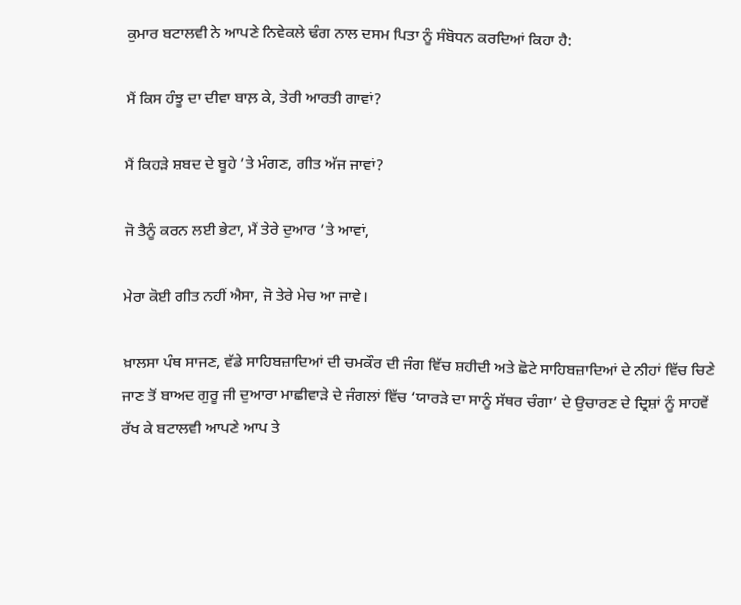ਕੁਮਾਰ ਬਟਾਲਵੀ ਨੇ ਆਪਣੇ ਨਿਵੇਕਲੇ ਢੰਗ ਨਾਲ ਦਸਮ ਪਿਤਾ ਨੂੰ ਸੰਬੋਧਨ ਕਰਦਿਆਂ ਕਿਹਾ ਹੈ:

ਮੈਂ ਕਿਸ ਹੰਝੂ ਦਾ ਦੀਵਾ ਬਾਲ਼ ਕੇ, ਤੇਰੀ ਆਰਤੀ ਗਾਵਾਂ?

ਮੈਂ ਕਿਹੜੇ ਸ਼ਬਦ ਦੇ ਬੂਹੇ ’ਤੇ ਮੰਗਣ, ਗੀਤ ਅੱਜ ਜਾਵਾਂ?

ਜੋ ਤੈਨੂੰ ਕਰਨ ਲਈ ਭੇਟਾ, ਮੈਂ ਤੇਰੇ ਦੁਆਰ ’ਤੇ ਆਵਾਂ,

ਮੇਰਾ ਕੋਈ ਗੀਤ ਨਹੀਂ ਐਸਾ, ਜੋ ਤੇਰੇ ਮੇਚ ਆ ਜਾਵੇ।

ਖ਼ਾਲਸਾ ਪੰਥ ਸਾਜਣ, ਵੱਡੇ ਸਾਹਿਬਜ਼ਾਦਿਆਂ ਦੀ ਚਮਕੌਰ ਦੀ ਜੰਗ ਵਿੱਚ ਸ਼ਹੀਦੀ ਅਤੇ ਛੋਟੇ ਸਾਹਿਬਜ਼ਾਦਿਆਂ ਦੇ ਨੀਹਾਂ ਵਿੱਚ ਚਿਣੇ ਜਾਣ ਤੋਂ ਬਾਅਦ ਗੁਰੂ ਜੀ ਦੁਆਰਾ ਮਾਛੀਵਾੜੇ ਦੇ ਜੰਗਲਾਂ ਵਿੱਚ ‘ਯਾਰੜੇ ਦਾ ਸਾਨੂੰ ਸੱਥਰ ਚੰਗਾ’ ਦੇ ਉਚਾਰਣ ਦੇ ਦ੍ਰਿਸ਼ਾਂ ਨੂੰ ਸਾਹਵੇਂ ਰੱਖ ਕੇ ਬਟਾਲਵੀ ਆਪਣੇ ਆਪ ਤੇ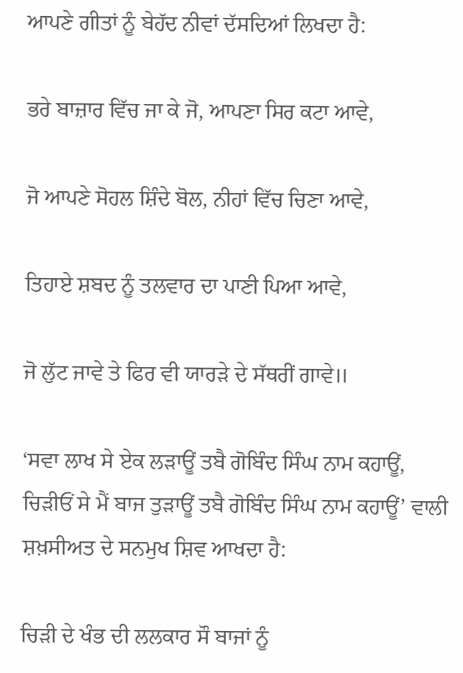ਆਪਣੇ ਗੀਤਾਂ ਨੂੰ ਬੇਹੱਦ ਨੀਵਾਂ ਦੱਸਦਿਆਂ ਲਿਖਦਾ ਹੈ:

ਭਰੇ ਬਾਜ਼ਾਰ ਵਿੱਚ ਜਾ ਕੇ ਜੋ, ਆਪਣਾ ਸਿਰ ਕਟਾ ਆਵੇ,

ਜੋ ਆਪਣੇ ਸੋਹਲ ਸ਼ਿੰਦੇ ਬੋਲ, ਨੀਹਾਂ ਵਿੱਚ ਚਿਣਾ ਆਵੇ,

ਤਿਹਾਏ ਸ਼ਬਦ ਨੂੰ ਤਲਵਾਰ ਦਾ ਪਾਣੀ ਪਿਆ ਆਵੇ,

ਜੋ ਲੁੱਟ ਜਾਵੇ ਤੇ ਫਿਰ ਵੀ ਯਾਰੜੇ ਦੇ ਸੱਥਰੀਂ ਗਾਵੇ॥

‘ਸਵਾ ਲਾਖ ਸੇ ਏਕ ਲੜਾਊਂ ਤਬੈ ਗੋਬਿੰਦ ਸਿੰਘ ਨਾਮ ਕਹਾਊਂ, ਚਿੜੀਓਂ ਸੇ ਮੈਂ ਬਾਜ ਤੁੜਾਊਂ ਤਬੈ ਗੋਬਿੰਦ ਸਿੰਘ ਨਾਮ ਕਹਾਊਂ’ ਵਾਲੀ ਸ਼ਖ਼ਸੀਅਤ ਦੇ ਸਨਮੁਖ ਸ਼ਿਵ ਆਖਦਾ ਹੈ:

ਚਿੜੀ ਦੇ ਖੰਭ ਦੀ ਲਲਕਾਰ ਸੌ ਬਾਜਾਂ ਨੂੰ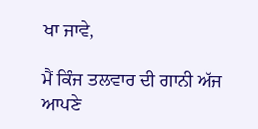ਖਾ ਜਾਵੇ,

ਮੈਂ ਕਿੰਜ ਤਲਵਾਰ ਦੀ ਗਾਨੀ ਅੱਜ ਆਪਣੇ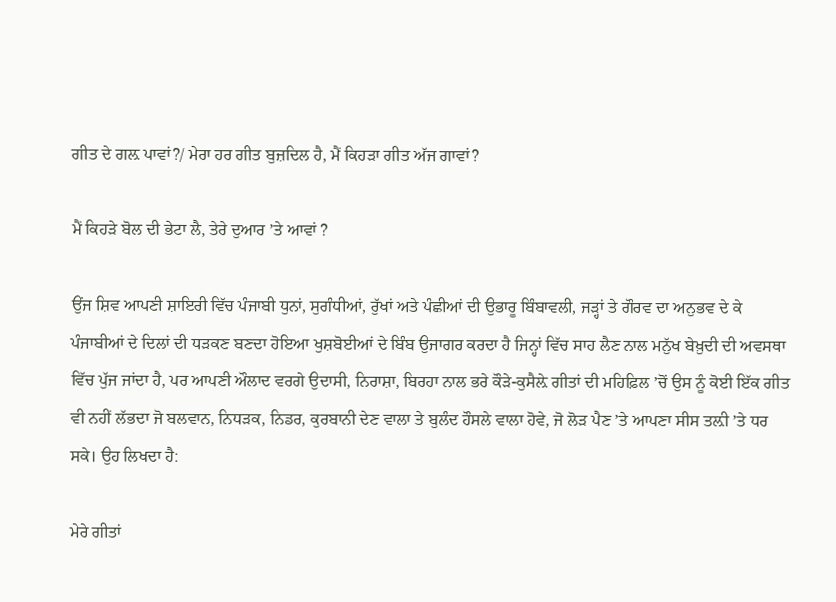ਗੀਤ ਦੇ ਗਲ਼ ਪਾਵਾਂ?/ ਮੇਰਾ ਹਰ ਗੀਤ ਬੁਜ਼ਦਿਲ ਹੈ, ਮੈਂ ਕਿਹੜਾ ਗੀਤ ਅੱਜ ਗਾਵਾਂ?

ਮੈਂ ਕਿਹੜੇ ਬੋਲ ਦੀ ਭੇਟਾ ਲੈ, ਤੇਰੇ ਦੁਆਰ ’ਤੇ ਆਵਾਂ ?

ਉਂਜ ਸ਼ਿਵ ਆਪਣੀ ਸ਼ਾਇਰੀ ਵਿੱਚ ਪੰਜਾਬੀ ਧੁਨਾਂ, ਸੁਗੰਧੀਆਂ, ਰੁੱਖਾਂ ਅਤੇ ਪੰਛੀਆਂ ਦੀ ਉਭਾਰੂ ਬਿੰਬਾਵਲੀ, ਜੜ੍ਹਾਂ ਤੇ ਗੌਰਵ ਦਾ ਅਨੁਭਵ ਦੇ ਕੇ ਪੰਜਾਬੀਆਂ ਦੇ ਦਿਲਾਂ ਦੀ ਧੜਕਣ ਬਣਦਾ ਹੋਇਆ ਖੁਸ਼ਬੋਈਆਂ ਦੇ ਬਿੰਬ ਉਜਾਗਰ ਕਰਦਾ ਹੈ ਜਿਨ੍ਹਾਂ ਵਿੱਚ ਸਾਹ ਲੈਣ ਨਾਲ ਮਨੁੱਖ ਬੇਖ਼ੁਦੀ ਦੀ ਅਵਸਥਾ ਵਿੱਚ ਪੁੱਜ ਜਾਂਦਾ ਹੈ, ਪਰ ਆਪਣੀ ਔਲਾਦ ਵਰਗੇ ਉਦਾਸੀ, ਨਿਰਾਸ਼ਾ, ਬਿਰਹਾ ਨਾਲ ਭਰੇ ਕੌੜੇ-ਕੁਸੈਲ਼ੇ ਗੀਤਾਂ ਦੀ ਮਹਿਫ਼ਿਲ ’ਚੋਂ ਉਸ ਨੂੰ ਕੋਈ ਇੱਕ ਗੀਤ ਵੀ ਨਹੀਂ ਲੱਭਦਾ ਜੋ ਬਲਵਾਨ, ਨਿਧੜਕ, ਨਿਡਰ, ਕੁਰਬਾਨੀ ਦੇਣ ਵਾਲਾ ਤੇ ਬੁਲੰਦ ਹੌਸਲੇ ਵਾਲਾ ਹੋਵੇ, ਜੋ ਲੋੜ ਪੈਣ ’ਤੇ ਆਪਣਾ ਸੀਸ ਤਲ਼ੀ ’ਤੇ ਧਰ ਸਕੇ। ਉਹ ਲਿਖਦਾ ਹੈ:

ਮੇਰੇ ਗੀਤਾਂ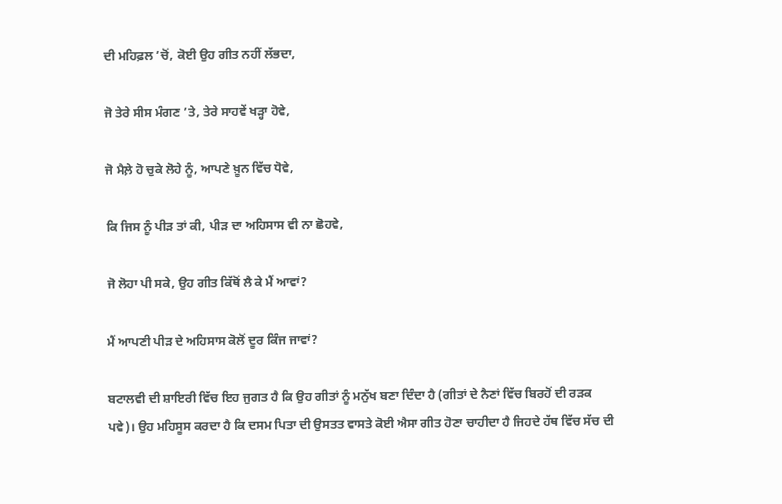ਦੀ ਮਹਿਫ਼ਲ ’ਚੋਂ, ਕੋਈ ਉਹ ਗੀਤ ਨਹੀਂ ਲੱਭਦਾ,

ਜੋ ਤੇਰੇ ਸੀਸ ਮੰਗਣ ’ਤੇ, ਤੇਰੇ ਸਾਹਵੇਂ ਖੜ੍ਹਾ ਹੋਵੇ,

ਜੋ ਮੈਲ਼ੇ ਹੋ ਚੁਕੇ ਲੋਹੇ ਨੂੰ, ਆਪਣੇ ਖ਼ੂਨ ਵਿੱਚ ਧੋਵੇ,

ਕਿ ਜਿਸ ਨੂੰ ਪੀੜ ਤਾਂ ਕੀ, ਪੀੜ ਦਾ ਅਹਿਸਾਸ ਵੀ ਨਾ ਛੋਹਵੇ,

ਜੋ ਲੋਹਾ ਪੀ ਸਕੇ, ਉਹ ਗੀਤ ਕਿੱਥੋਂ ਲੈ ਕੇ ਮੈਂ ਆਵਾਂ?

ਮੈਂ ਆਪਣੀ ਪੀੜ ਦੇ ਅਹਿਸਾਸ ਕੋਲੋਂ ਦੂਰ ਕਿੰਜ ਜਾਵਾਂ?

ਬਟਾਲਵੀ ਦੀ ਸ਼ਾਇਰੀ ਵਿੱਚ ਇਹ ਜੁਗਤ ਹੈ ਕਿ ਉਹ ਗੀਤਾਂ ਨੂੰ ਮਨੁੱਖ ਬਣਾ ਦਿੰਦਾ ਹੈ (ਗੀਤਾਂ ਦੇ ਨੈਣਾਂ ਵਿੱਚ ਬਿਰਹੋਂ ਦੀ ਰੜਕ ਪਵੇ)। ਉਹ ਮਹਿਸੂਸ ਕਰਦਾ ਹੈ ਕਿ ਦਸਮ ਪਿਤਾ ਦੀ ਉਸਤਤ ਵਾਸਤੇ ਕੋਈ ਐਸਾ ਗੀਤ ਹੋਣਾ ਚਾਹੀਦਾ ਹੈ ਜਿਹਦੇ ਹੱਥ ਵਿੱਚ ਸੱਚ ਦੀ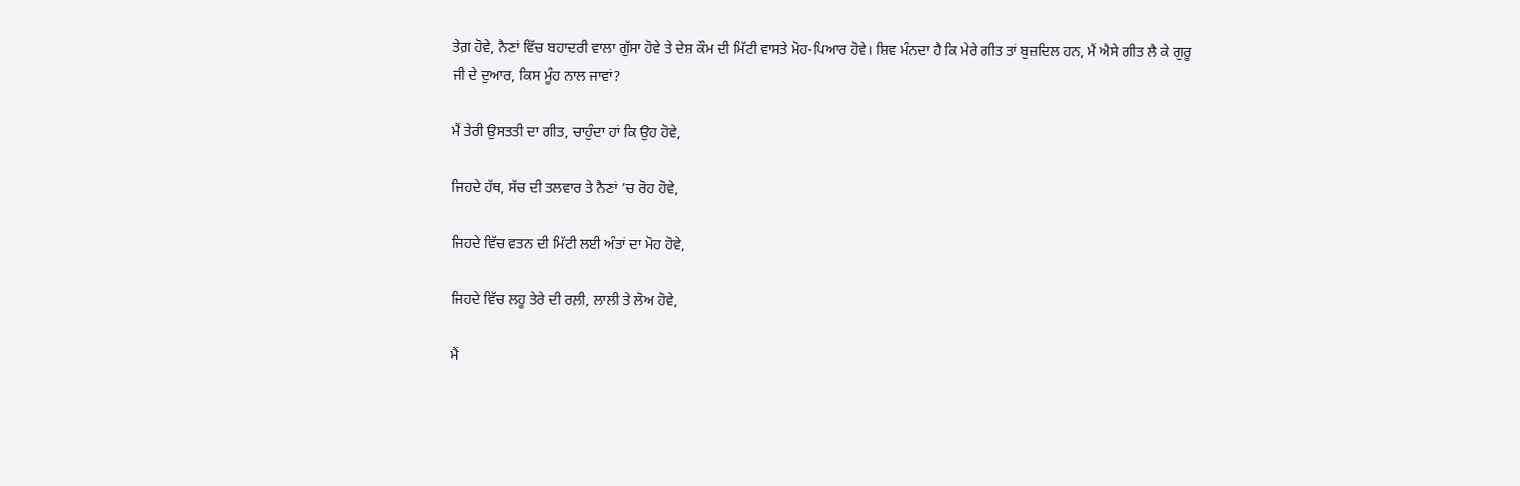ਤੇਗ਼ ਹੋਵੇ, ਨੈਣਾਂ ਵਿੱਚ ਬਹਾਦਰੀ ਵਾਲਾ ਗੁੱਸਾ ਹੋਵੇ ਤੇ ਦੇਸ਼ ਕੌਮ ਦੀ ਮਿੱਟੀ ਵਾਸਤੇ ਮੋਹ-ਪਿਆਰ ਹੋਵੇ। ਸ਼ਿਵ ਮੰਨਦਾ ਹੈ ਕਿ ਮੇਰੇ ਗੀਤ ਤਾਂ ਬੁਜ਼ਦਿਲ ਹਨ, ਮੈਂ ਐਸੇ ਗੀਤ ਲੈ ਕੇ ਗੁਰੂ ਜੀ ਦੇ ਦੁਆਰ, ਕਿਸ ਮੂੰਹ ਨਾਲ ਜਾਵਾਂ?

ਮੈਂ ਤੇਰੀ ਉਸਤਤੀ ਦਾ ਗੀਤ, ਚਾਹੁੰਦਾ ਹਾਂ ਕਿ ਉਹ ਹੋਵੇ,

ਜਿਹਦੇ ਹੱਥ, ਸੱਚ ਦੀ ਤਲਵਾਰ ਤੇ ਨੈਣਾਂ ’ਚ ਰੋਹ ਹੋਵੇ,

ਜਿਹਦੇ ਵਿੱਚ ਵਤਨ ਦੀ ਮਿੱਟੀ ਲਈ ਅੰਤਾਂ ਦਾ ਮੋਹ ਹੋਵੇ,

ਜਿਹਦੇ ਵਿੱਚ ਲਹੂ ਤੇਰੇ ਦੀ ਰਲ਼ੀ, ਲਾਲੀ ਤੇ ਲੋਅ ਹੋਵੇ,

ਮੈਂ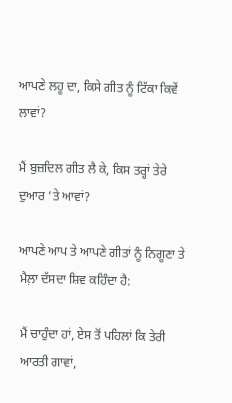ਆਪਣੇ ਲਹੂ ਦਾ, ਕਿਸੇ ਗੀਤ ਨੂੰ ਟਿੱਕਾ ਕਿਵੇਂ ਲਾਵਾਂ?

ਮੈਂ ਬੁਜ਼ਦਿਲ ਗੀਤ ਲੈ ਕੇ, ਕਿਸ ਤਰ੍ਹਾਂ ਤੇਰੇ ਦੁਆਰ ’ਤੇ ਆਵਾਂ?

ਆਪਣੇ ਆਪ ਤੇ ਆਪਣੇ ਗੀਤਾਂ ਨੂੰ ਨਿਗੂਣਾ ਤੇ ਮੈਲ਼ਾ ਦੱਸਦਾ ਸ਼ਿਵ ਕਹਿੰਦਾ ਹੈ:

ਮੈਂ ਚਾਹੁੰਦਾ ਹਾਂ, ਏਸ ਤੋਂ ਪਹਿਲਾਂ ਕਿ ਤੇਰੀ ਆਰਤੀ ਗਾਵਾਂ,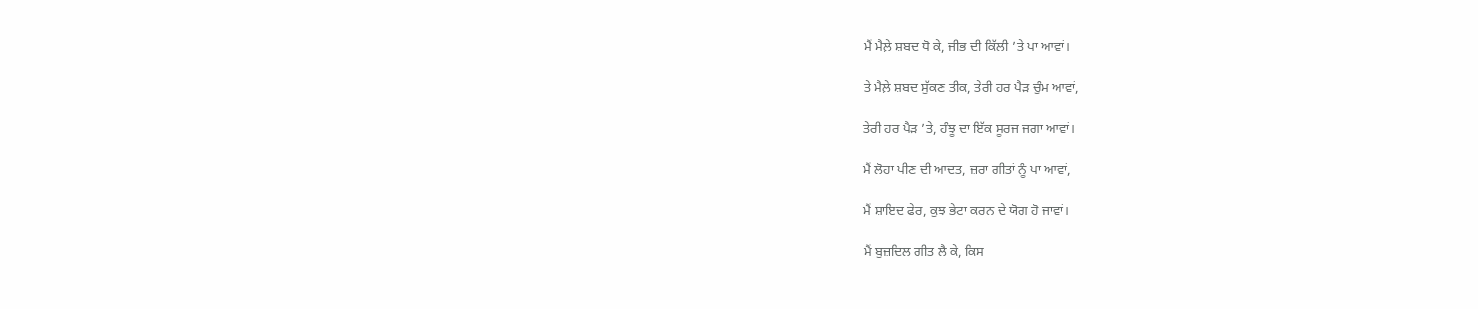ਮੈਂ ਮੈਲ਼ੇ ਸ਼ਬਦ ਧੋ ਕੇ, ਜੀਭ ਦੀ ਕਿੱਲੀ ’ਤੇ ਪਾ ਆਵਾਂ।

ਤੇ ਮੈਲ਼ੇ ਸ਼ਬਦ ਸੁੱਕਣ ਤੀਕ, ਤੇਰੀ ਹਰ ਪੈੜ ਚੁੰਮ ਆਵਾਂ,

ਤੇਰੀ ਹਰ ਪੈੜ ’ਤੇ, ਹੰਝੂ ਦਾ ਇੱਕ ਸੂਰਜ ਜਗਾ ਆਵਾਂ।

ਮੈਂ ਲੋਹਾ ਪੀਣ ਦੀ ਆਦਤ, ਜ਼ਰਾ ਗੀਤਾਂ ਨੂੰ ਪਾ ਆਵਾਂ,

ਮੈਂ ਸ਼ਾਇਦ ਫੇਰ, ਕੁਝ ਭੇਟਾ ਕਰਨ ਦੇ ਯੋਗ ਹੋ ਜਾਵਾਂ।

ਮੈਂ ਬੁਜ਼ਦਿਲ ਗੀਤ ਲੈ ਕੇ, ਕਿਸ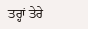ਤਰ੍ਹਾਂ ਤੇਰੇ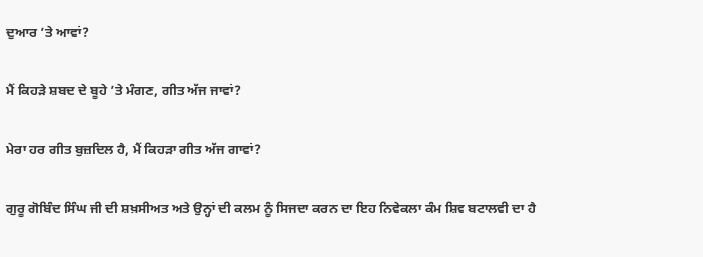ਦੁਆਰ ’ਤੇ ਆਵਾਂ?

ਮੈਂ ਕਿਹੜੇ ਸ਼ਬਦ ਦੇ ਬੂਹੇ ’ਤੇ ਮੰਗਣ, ਗੀਤ ਅੱਜ ਜਾਵਾਂ?

ਮੇਰਾ ਹਰ ਗੀਤ ਬੁਜ਼ਦਿਲ ਹੈ, ਮੈਂ ਕਿਹੜਾ ਗੀਤ ਅੱਜ ਗਾਵਾਂ?

ਗੁਰੂ ਗੋਬਿੰਦ ਸਿੰਘ ਜੀ ਦੀ ਸ਼ਖ਼ਸੀਅਤ ਅਤੇ ਉਨ੍ਹਾਂ ਦੀ ਕਲਮ ਨੂੰ ਸਿਜਦਾ ਕਰਨ ਦਾ ਇਹ ਨਿਵੇਕਲਾ ਕੰਮ ਸ਼ਿਵ ਬਟਾਲਵੀ ਦਾ ਹੈ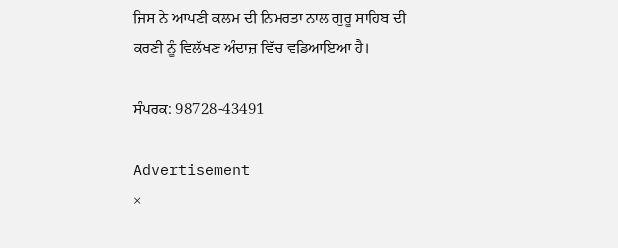ਜਿਸ ਨੇ ਆਪਣੀ ਕਲਮ ਦੀ ਨਿਮਰਤਾ ਨਾਲ ਗੁਰੂ ਸਾਹਿਬ ਦੀ ਕਰਣੀ ਨੂੰ ਵਿਲੱਖਣ ਅੰਦਾਜ਼ ਵਿੱਚ ਵਡਿਆਇਆ ਹੈ।

ਸੰਪਰਕ: 98728-43491

Advertisement
×